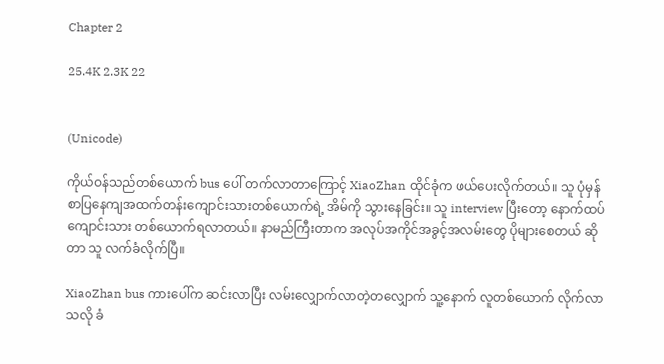Chapter 2

25.4K 2.3K 22


(Unicode)

ကိုယ်ဝန်သည်တစ်ယောက် bus ပေါ် တက်လာတာကြောင့် XiaoZhan ထိုင်ခုံက ဖယ်ပေးလိုက်တယ်။ သူ ပုံမှန် စာပြနေကျအထက်တန်းကျောင်းသားတစ်ယောက်ရဲ့ အိမ်ကို သွားနေခြင်း။ သူ interview ပြီးတော့ နောက်ထပ် ကျောင်းသား တစ်ယောက်ရလာတယ်။ နာမည်ကြီးတာက အလုပ်အကိုင်အခွင့်အလမ်းတွေ ပိုများစေတယ် ဆိုတာ သူ လက်ခံလိုက်ပြီ။

XiaoZhan bus ကားပေါ်က ဆင်းလာပြီး လမ်းလျှောက်လာတဲ့တလျှောက် သူ့နောက် လူတစ်ယောက် လိုက်လာသလို ခံ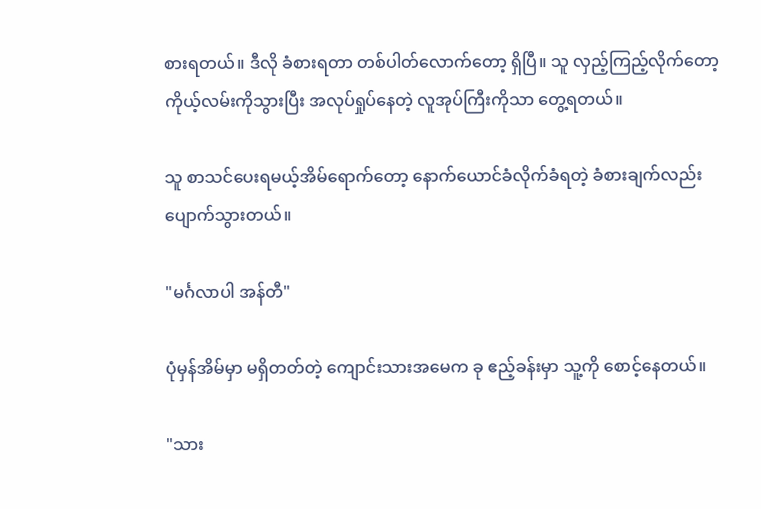စားရတယ်။ ဒီလို ခံစားရတာ တစ်ပါတ်လောက်တော့ ရှိပြီ။ သူ လှည့်ကြည့်လိုက်တော့ ကိုယ့်လမ်းကိုသွားပြီး အလုပ်ရှုပ်နေတဲ့ လူအုပ်ကြီးကိုသာ တွေ့ရတယ်။

သူ စာသင်ပေးရမယ့်အိမ်ရောက်တော့ နောက်ယောင်ခံလိုက်ခံရတဲ့ ခံစားချက်လည်း ပျောက်သွားတယ်။

"မင်္ဂလာပါ အန်တီ"

ပုံမှန်အိမ်မှာ မရှိတတ်တဲ့ ကျောင်းသားအမေက ခု ဧည့်ခန်းမှာ သူ့ကို စောင့်နေတယ်။

"သား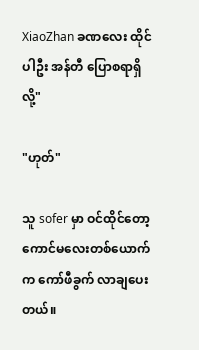XiaoZhan ခဏလေး ထိုင်ပါဦး အန်တီ ပြောစရာရှိလို့"

"ဟုတ်"

သူ sofer မှာ ဝင်ထိုင်တော့ ကောင်မလေးတစ်ယောက်က ကော်ဖီခွက် လာချပေးတယ်။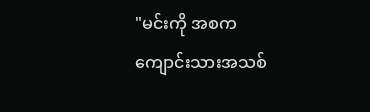"မင်းကို အစက ကျောင်းသားအသစ်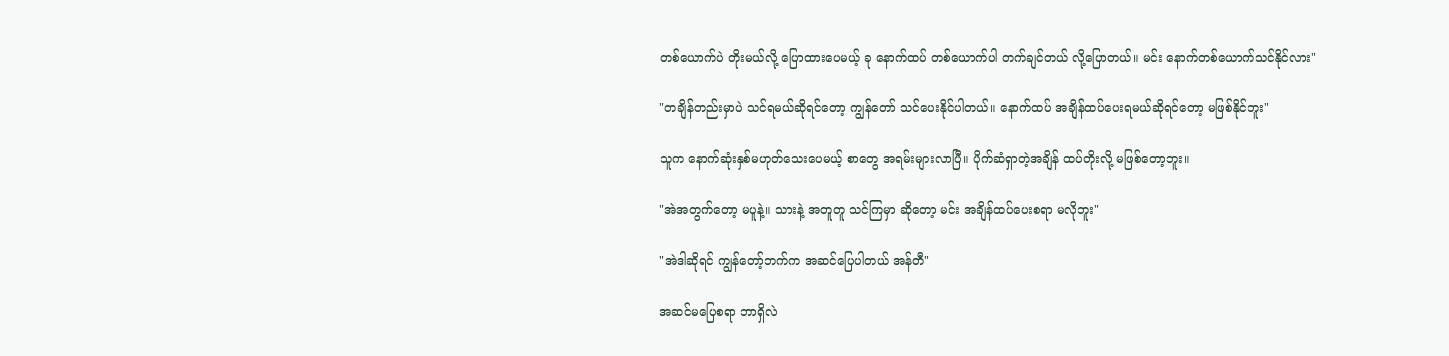တစ်ယောက်ပဲ တိုးမယ်လို့ ပြောထားပေမယ့် ခု နောက်ထပ် တစ်ယောက်ပါ တက်ချင်တယ် လို့ပြောတယ်။ မင်း နောက်တစ်ယောက်သင်နိုင်လား"

"တချိန်တည်းမှာပဲ သင်ရမယ်ဆိုရင်တော့ ကျွန်တော် သင်ပေးနိုင်ပါတယ်။ နောက်ထပ် အချိန်ထပ်ပေးရမယ်ဆိုရင်တော့ မဖြစ်နိုင်ဘူး"

သူက နောက်ဆုံးနှစ်မဟုတ်သေးပေမယ့် စာတွေ အရမ်းများလာပြီ။ ပိုက်ဆံရှာတဲ့အချိန် ထပ်တိုးလို့ မဖြစ်တော့ဘူး။

"အဲအတွက်တော့ မပူနဲ့။ သားနဲ့ အတူတူ သင်ကြမှာ ဆိုတော့ မင်း အချိန်ထပ်ပေးစရာ မလိုဘူး"

"အဲဒါဆိုရင် ကျွန်တော့်ဘက်က အဆင်ပြေပါတယ် အန်တီ"

အဆင်မပြေစရာ ဘာရှိလဲ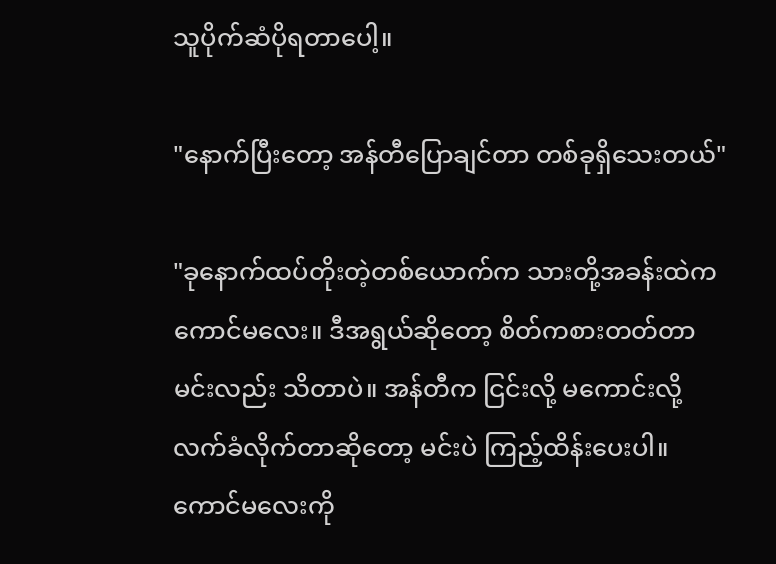သူပိုက်ဆံပိုရတာပေါ့။

"နောက်ပြီးတော့ အန်တီပြောချင်တာ တစ်ခုရှိသေးတယ်"

"ခုနောက်ထပ်တိုးတဲ့တစ်ယောက်က သားတို့အခန်းထဲက ကောင်မလေး။ ဒီအရွယ်ဆိုတော့ စိတ်ကစားတတ်တာ မင်းလည်း သိတာပဲ။ အန်တီက ငြင်းလို့ မကောင်းလို့ လက်ခံလိုက်တာဆိုတော့ မင်းပဲ ကြည့်ထိန်းပေးပါ။ ကောင်မလေးကို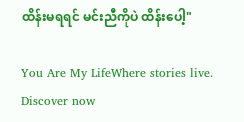ထိန်းမရရင် မင်းညီကိုပဲ ထိန်းပေါ့"

You Are My LifeWhere stories live. Discover now